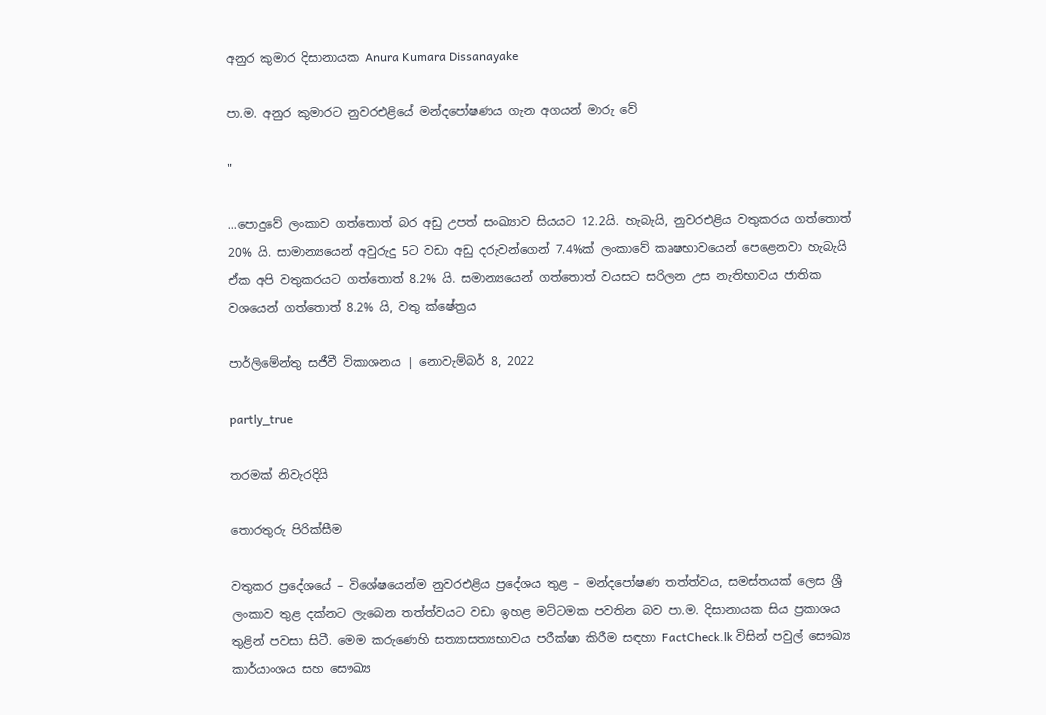අනුර කුමාර දිසානායක Anura Kumara Dissanayake

පා.ම. අනුර කුමාරට නුවරඑළියේ මන්දපෝෂණය ගැන අගයන් මාරු වේ

"

...පොදුවේ ලංකාව ගත්තොත් බර අඩු උපත් සංඛ්‍යාව සියයට 12.2යි. හැබැයි, නුවරඑළිය වතුකරය ගත්තොත් 20% යි. සාමාන්‍යයෙන් අවුරුදු 5ට වඩා අඩු දරුවන්ගෙන් 7.4%ක් ලංකාවේ කෘෂභාවයෙන් පෙළෙනවා හැබැයි ඒක අපි වතුකරයට ගත්තොත් 8.2% යි. සමාන්‍යයෙන් ගත්තොත් වයසට සරිලන උස නැතිභාවය ජාතික වශයෙන් ගත්තොත් 8.2% යි, වතු ක්ෂේත්‍රය

පාර්ලිමේන්තු සජීවී විකාශනය | නොවැම්බර් 8, 2022

partly_true

තරමක් නිවැරදියි

තොරතුරු පිරික්සීම

වතුකර ප්‍රදේශයේ – විශේෂයෙන්ම නුවරඑළිය ප්‍රදේශය තුළ – මන්දපෝෂණ තත්ත්වය, සමස්තයක් ලෙස ශ්‍රී ලංකාව තුළ දක්නට ලැබෙන තත්ත්වයට වඩා ඉහළ මට්ටමක පවතින බව පා.ම. දිසානායක සිය ප්‍රකාශය තුළින් පවසා සිටී. මෙම කරුණෙහි සත්‍යාසත්‍යභාවය පරීක්ෂා කිරීම සඳහා FactCheck.lk විසින් පවුල් සෞඛ්‍ය කාර්යාංශය සහ සෞඛ්‍ය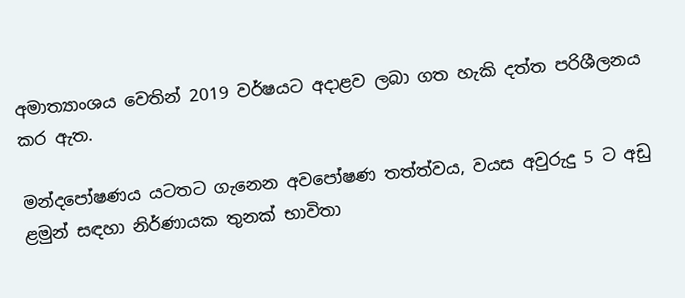අමාත්‍යාංශය වෙතින් 2019 වර්ෂයට අදාළව ලබා ගත හැකි දත්ත පරිශීලනය කර ඇත.

මන්දපෝෂණය යටතට ගැනෙන අවපෝෂණ තත්ත්වය, වයස අවුරුදු 5 ට අඩු ළමුන් සඳහා නිර්ණායක තුනක් භාවිතා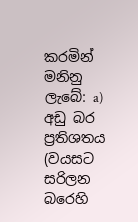කරමින් මනිනු ලැබේ: a) අඩු බර ප්‍රතිශතය (වයසට සරිලන බරෙහි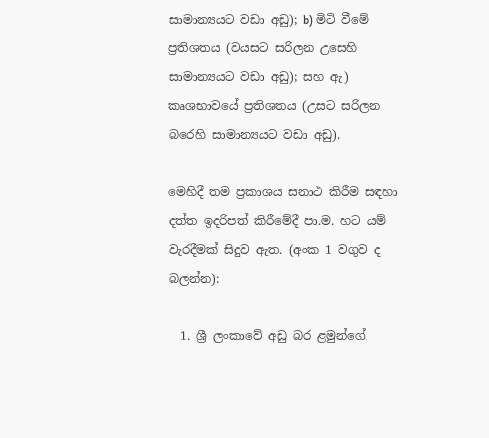සාමාන්‍යයට වඩා අඩු); b) මිටි වීමේ ප්‍රතිශතය (වයසට සරිලන උසෙහි සාමාන්‍යයට වඩා අඩු); සහ ඇ) කෘශභාවයේ ප්‍රතිශතය (උසට සරිලන බරෙහි සාමාන්‍යයට වඩා අඩු).

මෙහිදී තම ප්‍රකාශය සනාථ කිරීම සඳහා දත්ත ඉදරිපත් කිරීමේදී පා.ම. හට යම් වැරදීමක් සිදුව ඇත. (අංක 1 වගුව ද බලන්න):

  1. ශ්‍රී ලංකාවේ අඩු බර ළමුන්ගේ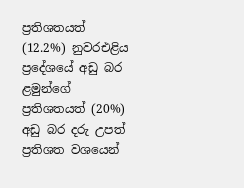ප්‍රතිශතයත් (12.2%) නුවරඑළිය ප්‍රදේශයේ අඩු බර ළමුන්ගේ ප්‍රතිශතයත් (20%) අඩු බර දරු උපත් ප්‍රතිශත වශයෙන්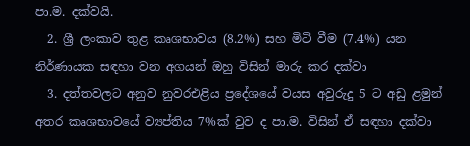පා.ම. දක්වයි.
  2. ශ්‍රී ලංකාව තුළ කෘශභාවය (8.2%) සහ මිටි වීම (7.4%) යන නිර්ණායක සඳහා වන අගයන් ඔහු විසින් මාරු කර දක්වා
  3. දත්තවලට අනුව නුවරඑළිය ප්‍රදේශයේ වයස අවුරුදු 5 ට අඩු ළමුන් අතර කෘශභාවයේ ව්‍යප්තිය 7%ක් වුව ද පා.ම. විසින් ඒ සඳහා දක්වා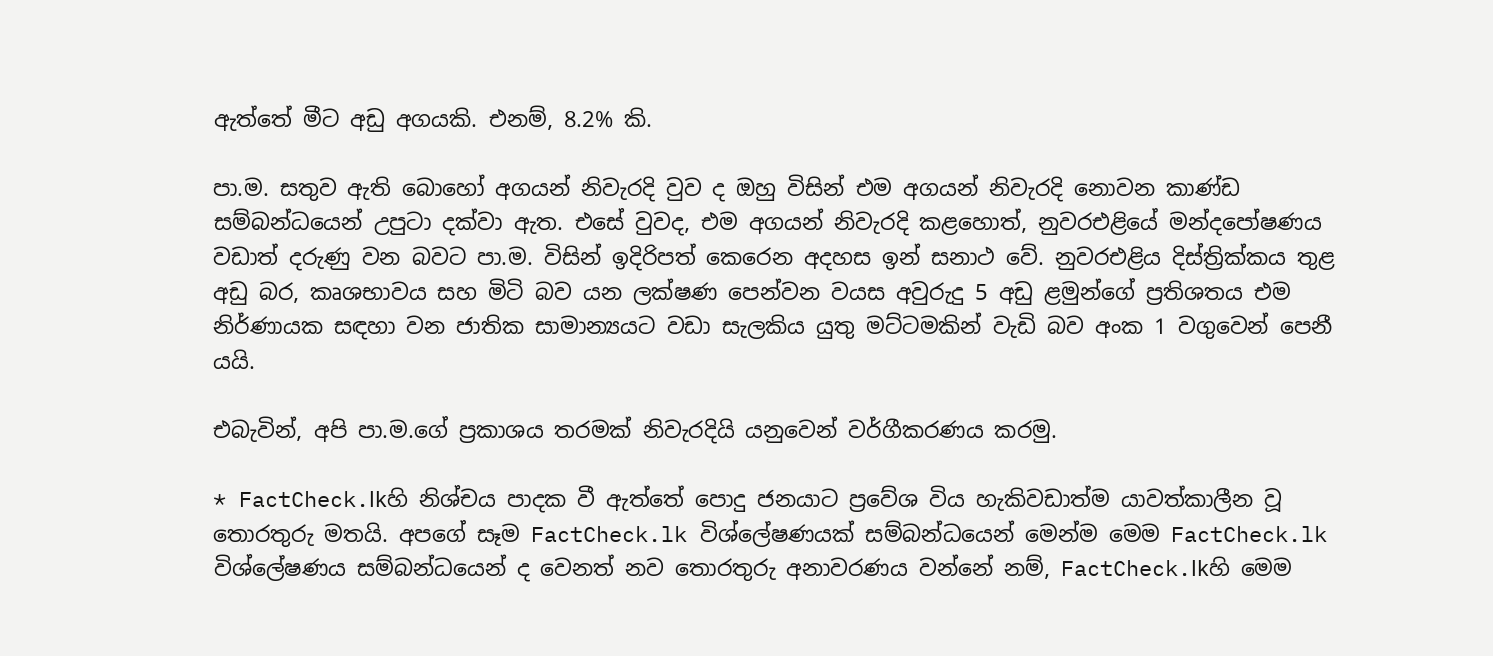ඇත්තේ මීට අඩු අගයකි. එනම්, 8.2% කි.

පා.ම. සතුව ඇති බොහෝ අගයන් නිවැරදි වුව ද ඔහු විසින් එම අගයන් නිවැරදි නොවන කාණ්ඩ සම්බන්ධයෙන් උපුටා දක්වා ඇත. එසේ වුවද, එම අගයන් නිවැරදි කළහොත්, නුවරඑළියේ මන්දපෝෂණය වඩාත් දරුණු වන බවට පා.ම. විසින් ඉදිරිපත් කෙරෙන අදහස ඉන් සනාථ වේ. නුවරඑළිය දිස්ත්‍රික්කය තුළ අඩු බර, කෘශභාවය සහ මිටි බව යන ලක්ෂණ පෙන්වන වයස අවුරුදු 5 අඩු ළමුන්ගේ ප්‍රතිශතය එම නිර්ණායක සඳහා වන ජාතික සාමාන්‍යයට වඩා සැලකිය යුතු මට්ටමකින් වැඩි බව අංක 1 වගුවෙන් පෙනී යයි.

එබැවින්, අපි පා.ම.ගේ ප්‍රකාශය තරමක් නිවැරදියි යනුවෙන් වර්ගීකරණය කරමු.

* FactCheck.lkහි නිශ්චය පාදක වී ඇත්තේ පොදු ජනයාට ප්‍රවේශ විය හැකිවඩාත්ම යාවත්කාලීන වූ තොරතුරු මතයි. අපගේ සෑම FactCheck.lk විශ්ලේෂණයක් සම්බන්ධයෙන් මෙන්ම මෙම FactCheck.lk විශ්ලේෂණය සම්බන්ධයෙන් ද වෙනත් නව තොරතුරු අනාවරණය වන්නේ නම්, FactCheck.lkහි මෙම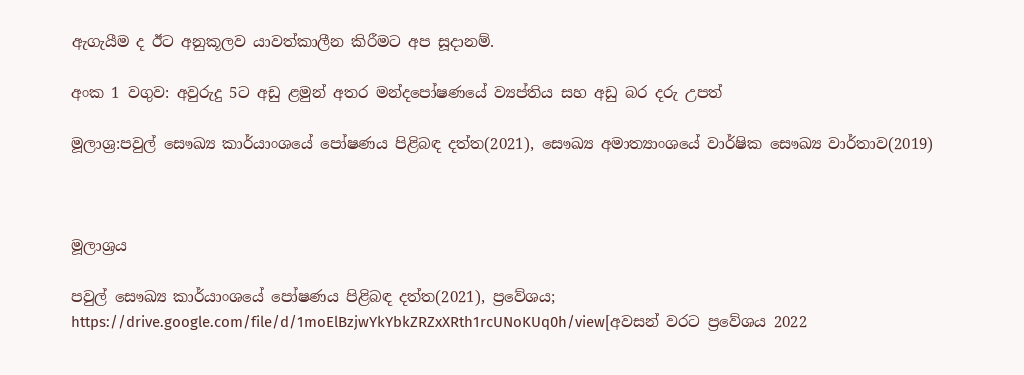ඇගැයීම ද ඊට අනුකූලව යාවත්කාලීන කිරීමට අප සූදානම්.

අංක 1 වගුව: අවුරුදු 5ට අඩු ළමුන් අතර මන්දපෝෂණයේ ව්‍යප්තිය සහ අඩු බර දරු උපත්

මූලාශ්‍ර:පවුල් සෞඛ්‍ය කාර්යාංශයේ පෝෂණය පිළිබඳ දත්ත(2021), සෞඛ්‍ය අමාත්‍යාංශයේ වාර්ෂික සෞඛ්‍ය වාර්තාව(2019)



මූලාශ්‍රය

පවුල් සෞඛ්‍ය කාර්යාංශයේ පෝෂණය පිළිබඳ දත්ත(2021), ප්‍රවේශය; https://drive.google.com/file/d/1moElBzjwYkYbkZRZxXRth1rcUNoKUq0h/view[අවසන් වරට ප්‍රවේශය 2022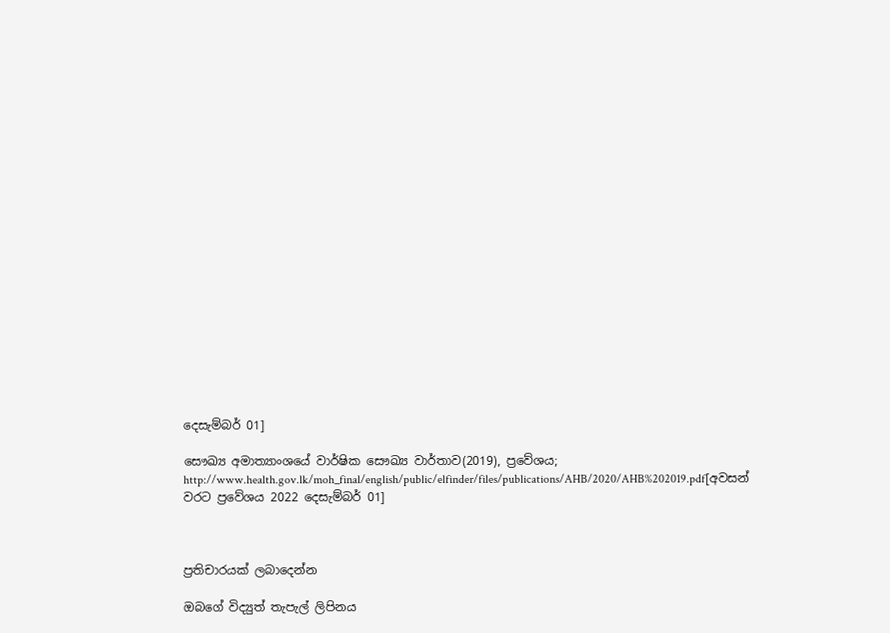දෙසැම්බර් 01]

සෞඛ්‍ය අමාත්‍යාංශයේ වාර්ෂික සෞඛ්‍ය වාර්තාව(2019), ප්‍රවේශය; http://www.health.gov.lk/moh_final/english/public/elfinder/files/publications/AHB/2020/AHB%202019.pdf[අවසන් වරට ප්‍රවේශය 2022 දෙසැම්බර් 01]



ප්‍රතිචාරයක් ලබාදෙන්න

ඔබගේ විද්‍යුත් තැපැල් ලිපිනය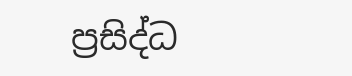ප්‍රසිද්ධ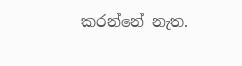කරන්නේ නැත.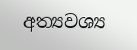අත්‍යවශ්‍ය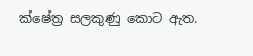ක්ෂේත්‍ර සලකුණු කොට ඇත.